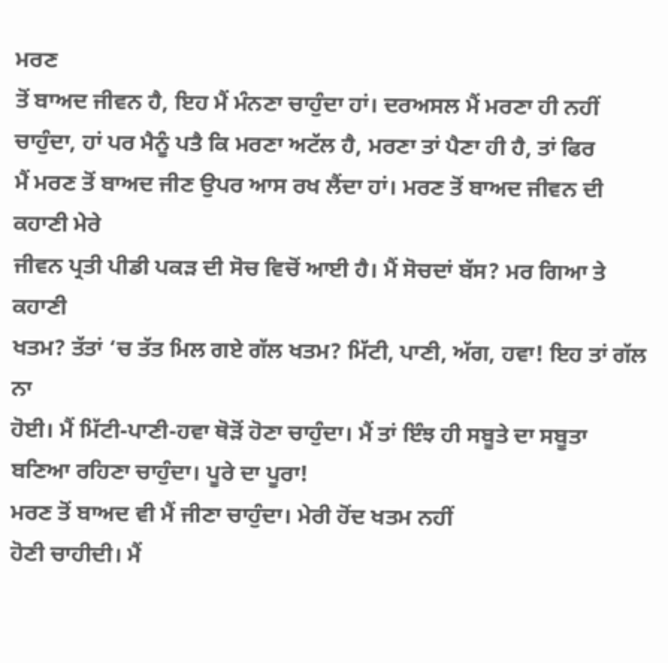ਮਰਣ
ਤੋਂ ਬਾਅਦ ਜੀਵਨ ਹੈ, ਇਹ ਮੈਂ ਮੰਨਣਾ ਚਾਹੁੰਦਾ ਹਾਂ। ਦਰਅਸਲ ਮੈਂ ਮਰਣਾ ਹੀ ਨਹੀਂ
ਚਾਹੁੰਦਾ, ਹਾਂ ਪਰ ਮੈਨੂੰ ਪਤੈ ਕਿ ਮਰਣਾ ਅਟੱਲ ਹੈ, ਮਰਣਾ ਤਾਂ ਪੈਣਾ ਹੀ ਹੈ, ਤਾਂ ਫਿਰ
ਮੈਂ ਮਰਣ ਤੋਂ ਬਾਅਦ ਜੀਣ ਉਪਰ ਆਸ ਰਖ ਲੈਂਦਾ ਹਾਂ। ਮਰਣ ਤੋਂ ਬਾਅਦ ਜੀਵਨ ਦੀ ਕਹਾਣੀ ਮੇਰੇ
ਜੀਵਨ ਪ੍ਰਤੀ ਪੀਡੀ ਪਕੜ ਦੀ ਸੋਚ ਵਿਚੋਂ ਆਈ ਹੈ। ਮੈਂ ਸੋਚਦਾਂ ਬੱਸ? ਮਰ ਗਿਆ ਤੇ ਕਹਾਣੀ
ਖਤਮ? ਤੱਤਾਂ ‘ਚ ਤੱਤ ਮਿਲ ਗਏ ਗੱਲ ਖਤਮ? ਮਿੱਟੀ, ਪਾਣੀ, ਅੱਗ, ਹਵਾ! ਇਹ ਤਾਂ ਗੱਲ ਨਾ
ਹੋਈ। ਮੈਂ ਮਿੱਟੀ-ਪਾਣੀ-ਹਵਾ ਥੋੜੋਂ ਹੋਣਾ ਚਾਹੁੰਦਾ। ਮੈਂ ਤਾਂ ਇੰਝ ਹੀ ਸਬੂਤੇ ਦਾ ਸਬੂਤਾ
ਬਣਿਆ ਰਹਿਣਾ ਚਾਹੁੰਦਾ। ਪੂਰੇ ਦਾ ਪੂਰਾ!
ਮਰਣ ਤੋਂ ਬਾਅਦ ਵੀ ਮੈਂ ਜੀਣਾ ਚਾਹੁੰਦਾ। ਮੇਰੀ ਹੋਂਦ ਖਤਮ ਨਹੀਂ
ਹੋਣੀ ਚਾਹੀਦੀ। ਮੈਂ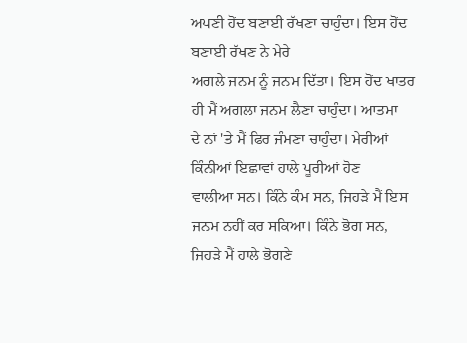ਅਪਣੀ ਹੋਂਦ ਬਣਾਈ ਰੱਖਣਾ ਚਾਹੁੰਦਾ। ਇਸ ਹੋਂਦ ਬਣਾਈ ਰੱਖਣ ਨੇ ਮੇਰੇ
ਅਗਲੇ ਜਨਮ ਨੂੰ ਜਨਮ ਦਿੱਤਾ। ਇਸ ਹੋਂਦ ਖਾਤਰ ਹੀ ਮੈਂ ਅਗਲਾ ਜਨਮ ਲੈਣਾ ਚਾਹੁੰਦਾ। ਆਤਮਾ
ਦੇ ਨਾਂ 'ਤੇ ਮੈਂ ਫਿਰ ਜੰਮਣਾ ਚਾਹੁੰਦਾ। ਮੇਰੀਆਂ ਕਿੰਨੀਆਂ ਇਛਾਵਾਂ ਹਾਲੇ ਪੂਰੀਆਂ ਹੋਣ
ਵਾਲੀਆ ਸਨ। ਕਿੰਨੇ ਕੰਮ ਸਨ, ਜਿਹੜੇ ਮੈਂ ਇਸ ਜਨਮ ਨਹੀਂ ਕਰ ਸਕਿਆ। ਕਿੰਨੇ ਭੋਗ ਸਨ,
ਜਿਹੜੇ ਮੈਂ ਹਾਲੇ ਭੋਗਣੇ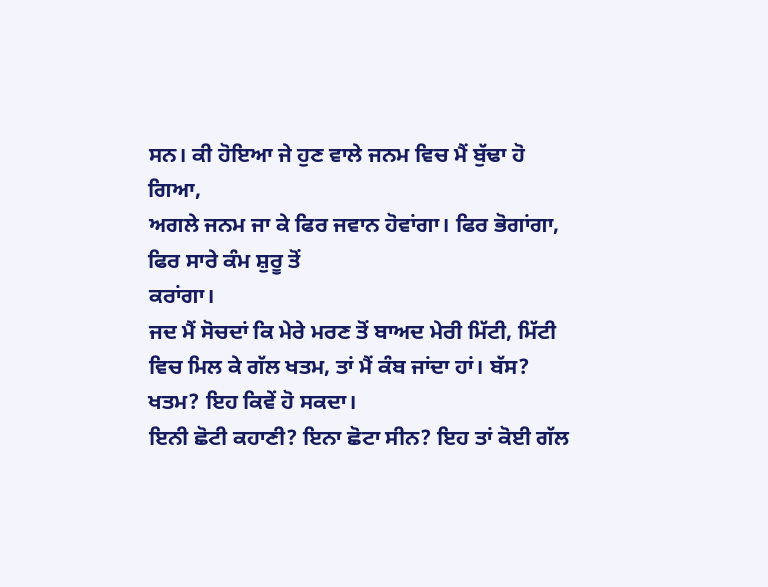ਸਨ। ਕੀ ਹੋਇਆ ਜੇ ਹੁਣ ਵਾਲੇ ਜਨਮ ਵਿਚ ਮੈਂ ਬੁੱਢਾ ਹੋ ਗਿਆ,
ਅਗਲੇ ਜਨਮ ਜਾ ਕੇ ਫਿਰ ਜਵਾਨ ਹੋਵਾਂਗਾ। ਫਿਰ ਭੋਗਾਂਗਾ, ਫਿਰ ਸਾਰੇ ਕੰਮ ਸ਼ੁਰੂ ਤੋਂ
ਕਰਾਂਗਾ।
ਜਦ ਮੈਂ ਸੋਚਦਾਂ ਕਿ ਮੇਰੇ ਮਰਣ ਤੋਂ ਬਾਅਦ ਮੇਰੀ ਮਿੱਟੀ, ਮਿੱਟੀ
ਵਿਚ ਮਿਲ ਕੇ ਗੱਲ ਖਤਮ, ਤਾਂ ਮੈਂ ਕੰਬ ਜਾਂਦਾ ਹਾਂ। ਬੱਸ? ਖਤਮ? ਇਹ ਕਿਵੇਂ ਹੋ ਸਕਦਾ।
ਇਨੀ ਛੋਟੀ ਕਹਾਣੀ? ਇਨਾ ਛੋਟਾ ਸੀਨ? ਇਹ ਤਾਂ ਕੋਈ ਗੱਲ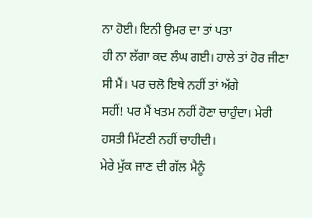ਨਾ ਹੋਈ। ਇਨੀ ਉਮਰ ਦਾ ਤਾਂ ਪਤਾ
ਹੀ ਨਾ ਲੱਗਾ ਕਦ ਲੰਘ ਗਈ। ਹਾਲੇ ਤਾਂ ਹੋਰ ਜੀਣਾ ਸੀ ਮੈਂ। ਪਰ ਚਲੋ ਇਥੇ ਨਹੀਂ ਤਾਂ ਅੱਗੇ
ਸਹੀਂ! ਪਰ ਮੈਂ ਖਤਮ ਨਹੀਂ ਹੋਣਾ ਚਾਹੁੰਦਾ। ਮੇਰੀ ਹਸਤੀ ਮਿੱਟਣੀ ਨਹੀਂ ਚਾਹੀਦੀ।
ਮੇਰੇ ਮੁੱਕ ਜਾਣ ਦੀ ਗੱਲ ਮੈਨੂੰ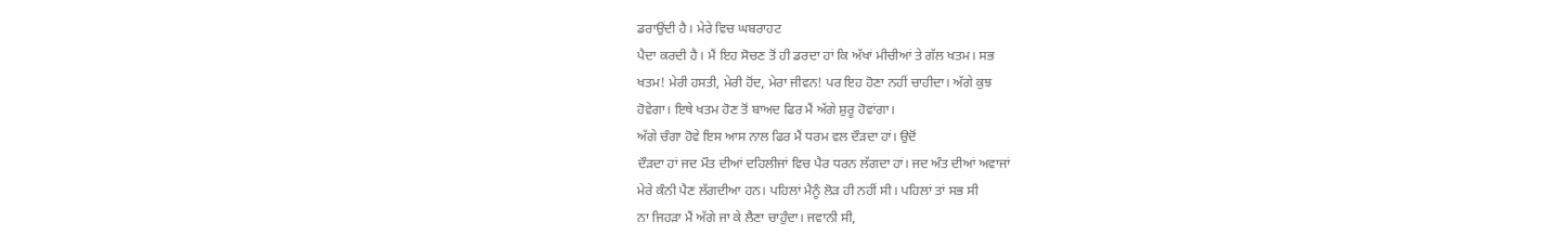ਡਰਾਉਂਦੀ ਹੈ। ਮੇਰੇ ਵਿਚ ਘਬਰਾਹਟ
ਪੈਦਾ ਕਰਦੀ ਹੈ। ਮੈਂ ਇਹ ਸੋਚਣ ਤੋਂ ਹੀ ਡਰਦਾ ਹਾਂ ਕਿ ਅੱਖਾਂ ਮੀਚੀਆਂ ਤੇ ਗੱਲ ਖਤਮ। ਸਭ
ਖਤਮ! ਮੇਰੀ ਹਸਤੀ, ਮੇਰੀ ਹੋਂਦ, ਮੇਰਾ ਜੀਵਨ! ਪਰ ਇਹ ਹੋਣਾ ਨਹੀਂ ਚਾਹੀਦਾ। ਅੱਗੇ ਕੁਝ
ਹੋਵੇਗਾ। ਇਥੇ ਖਤਮ ਹੋਣ ਤੋਂ ਬਾਅਦ ਫਿਰ ਮੈਂ ਅੱਗੇ ਸ਼ੁਰੂ ਹੋਵਾਂਗਾ।
ਅੱਗੇ ਚੰਗਾ ਹੋਵੇ ਇਸ ਆਸ ਨਾਲ ਫਿਰ ਮੈਂ ਧਰਮ ਵਲ ਦੌੜਦਾ ਹਾਂ। ਉਦੋਂ
ਦੌੜਦਾ ਹਾਂ ਜਦ ਮੌਤ ਦੀਆਂ ਦਹਿਲੀਜਾਂ ਵਿਚ ਪੈਰ ਧਰਨ ਲੱਗਦਾ ਹਾਂ। ਜਦ ਅੰਤ ਦੀਆਂ ਅਵਾਜਾਂ
ਮੇਰੇ ਕੰਨੀ ਪੈਣ ਲੱਗਦੀਆ ਹਨ। ਪਹਿਲਾਂ ਮੈਨੂੰ ਲੋੜ ਹੀ ਨਹੀਂ ਸੀ। ਪਹਿਲਾਂ ਤਾਂ ਸਭ ਸੀ
ਨਾ ਜਿਹੜਾ ਮੈਂ ਅੱਗੇ ਜਾ ਕੇ ਲੈਣਾ ਚਾਹੁੰਦਾ। ਜਵਾਨੀ ਸੀ,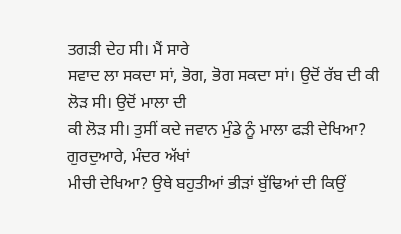ਤਗੜੀ ਦੇਹ ਸੀ। ਮੈਂ ਸਾਰੇ
ਸਵਾਦ ਲਾ ਸਕਦਾ ਸਾਂ, ਭੋਗ, ਭੋਗ ਸਕਦਾ ਸਾਂ। ਉਦੋਂ ਰੱਬ ਦੀ ਕੀ ਲੋੜ ਸੀ। ਉਦੋਂ ਮਾਲਾ ਦੀ
ਕੀ ਲੋੜ ਸੀ। ਤੁਸੀਂ ਕਦੇ ਜਵਾਨ ਮੁੰਡੇ ਨੂੰ ਮਾਲਾ ਫੜੀ ਦੇਖਿਆ? ਗੁਰਦੁਆਰੇ, ਮੰਦਰ ਅੱਖਾਂ
ਮੀਚੀ ਦੇਖਿਆ? ਉਥੇ ਬਹੁਤੀਆਂ ਭੀੜਾਂ ਬੁੱਢਿਆਂ ਦੀ ਕਿਉਂ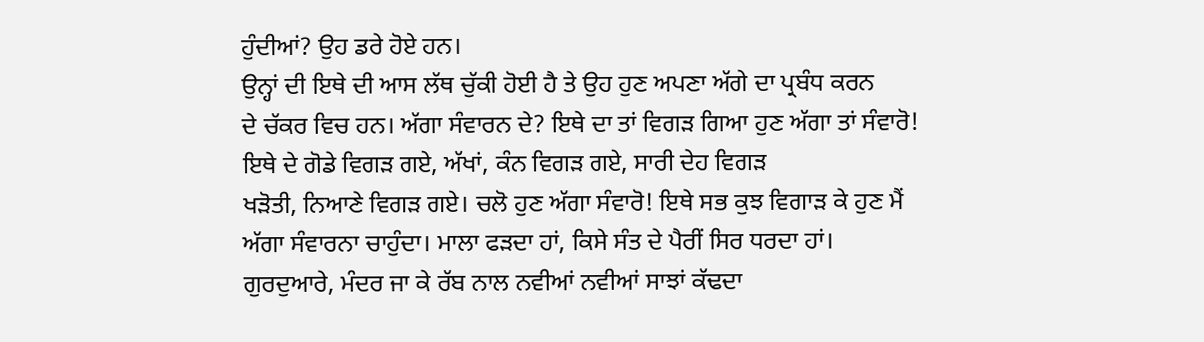ਹੁੰਦੀਆਂ? ਉਹ ਡਰੇ ਹੋਏ ਹਨ।
ਉਨ੍ਹਾਂ ਦੀ ਇਥੇ ਦੀ ਆਸ ਲੱਥ ਚੁੱਕੀ ਹੋਈ ਹੈ ਤੇ ਉਹ ਹੁਣ ਅਪਣਾ ਅੱਗੇ ਦਾ ਪ੍ਰਬੰਧ ਕਰਨ
ਦੇ ਚੱਕਰ ਵਿਚ ਹਨ। ਅੱਗਾ ਸੰਵਾਰਨ ਦੇ? ਇਥੇ ਦਾ ਤਾਂ ਵਿਗੜ ਗਿਆ ਹੁਣ ਅੱਗਾ ਤਾਂ ਸੰਵਾਰੋ!
ਇਥੇ ਦੇ ਗੋਡੇ ਵਿਗੜ ਗਏ, ਅੱਖਾਂ, ਕੰਨ ਵਿਗੜ ਗਏ, ਸਾਰੀ ਦੇਹ ਵਿਗੜ
ਖੜੋਤੀ, ਨਿਆਣੇ ਵਿਗੜ ਗਏ। ਚਲੋ ਹੁਣ ਅੱਗਾ ਸੰਵਾਰੋ! ਇਥੇ ਸਭ ਕੁਝ ਵਿਗਾੜ ਕੇ ਹੁਣ ਮੈਂ
ਅੱਗਾ ਸੰਵਾਰਨਾ ਚਾਹੁੰਦਾ। ਮਾਲਾ ਫੜਦਾ ਹਾਂ, ਕਿਸੇ ਸੰਤ ਦੇ ਪੈਰੀਂ ਸਿਰ ਧਰਦਾ ਹਾਂ।
ਗੁਰਦੁਆਰੇ, ਮੰਦਰ ਜਾ ਕੇ ਰੱਬ ਨਾਲ ਨਵੀਆਂ ਨਵੀਆਂ ਸਾਝਾਂ ਕੱਢਦਾ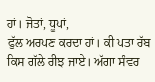ਹਾਂ। ਜੋਤਾਂ, ਧੂਪਾਂ,
ਫੁੱਲ ਅਰਪਣ ਕਰਦਾ ਹਾਂ। ਕੀ ਪਤਾ ਰੱਬ ਕਿਸ ਗੱਲੇ ਰੀਝ ਜਾਏ। ਅੱਗਾ ਸੰਵਰ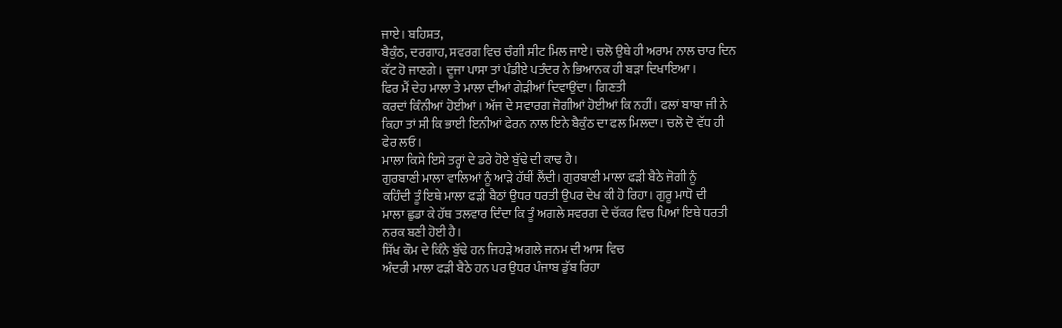ਜਾਏ। ਬਹਿਸ਼ਤ,
ਬੈਕੁੰਠ, ਦਰਗਾਹ, ਸਵਰਗ ਵਿਚ ਚੰਗੀ ਸੀਟ ਮਿਲ ਜਾਏ। ਚਲੋ ਉਥੇ ਹੀ ਅਰਾਮ ਨਾਲ ਚਾਰ ਦਿਨ
ਕੱਟ ਹੋ ਜਾਣਗੇ। ਦੂਜਾ ਪਾਸਾ ਤਾਂ ਪੰਡੀਏ ਪਤੰਦਰ ਨੇ ਭਿਆਨਕ ਹੀ ਬੜਾ ਦਿਖਾਇਆ।
ਫਿਰ ਮੈਂ ਦੇਹ ਮਾਲਾ ਤੇ ਮਾਲਾ ਦੀਆਂ ਗੇੜੀਆਂ ਦਿਵਾਉਂਦਾ। ਗਿਣਤੀ
ਕਰਦਾਂ ਕਿੰਨੀਆਂ ਹੋਈਆਂ। ਅੱਜ ਦੇ ਸਵਾਰਗ ਜੋਗੀਆਂ ਹੋਈਆਂ ਕਿ ਨਹੀਂ। ਫਲਾਂ ਬਾਬਾ ਜੀ ਨੇ
ਕਿਹਾ ਤਾਂ ਸੀ ਕਿ ਭਾਈ ਇਨੀਆਂ ਫੇਰਨ ਨਾਲ ਇਨੇ ਬੈਕੁੰਠ ਦਾ ਫਲ ਮਿਲਦਾ। ਚਲੋ ਦੋ ਵੱਧ ਹੀ
ਫੇਰ ਲਓ।
ਮਾਲਾ ਕਿਸੇ ਇਸੇ ਤਰ੍ਹਾਂ ਦੇ ਡਰੇ ਹੋਏ ਬੁੱਢੇ ਦੀ ਕਾਢ ਹੈ।
ਗੁਰਬਾਣੀ ਮਾਲਾ ਵਾਲਿਆਂ ਨੂੰ ਆੜੇ ਹੱਥੀਂ ਲੈਂਦੀ। ਗੁਰਬਾਣੀ ਮਾਲਾ ਫੜੀ ਬੈਠੇ ਜੋਗੀ ਨੂੰ
ਕਹਿੰਦੀ ਤੂੰ ਇਥੇ ਮਾਲਾ ਫੜੀ ਬੈਠਾਂ ਉਧਰ ਧਰਤੀ ਉਪਰ ਦੇਖ ਕੀ ਹੋ ਰਿਹਾ। ਗੁਰੂ ਮਾਧੋ ਦੀ
ਮਾਲਾ ਛੁਡਾ ਕੇ ਹੱਥ ਤਲਵਾਰ ਦਿੰਦਾ ਕਿ ਤੂੰ ਅਗਲੇ ਸਵਰਗ ਦੇ ਚੱਕਰ ਵਿਚ ਪਿਆਂ ਇਥੇ ਧਰਤੀ
ਨਰਕ ਬਣੀ ਹੋਈ ਹੈ।
ਸਿੱਖ ਕੌਮ ਦੇ ਕਿੰਨੇ ਬੁੱਢੇ ਹਨ ਜਿਹੜੇ ਅਗਲੇ ਜਨਮ ਦੀ ਆਸ ਵਿਚ
ਅੰਦਰੀ ਮਾਲਾ ਫੜੀ ਬੈਠੇ ਹਨ ਪਰ ਉਧਰ ਪੰਜਾਬ ਡੁੱਬ ਰਿਹਾ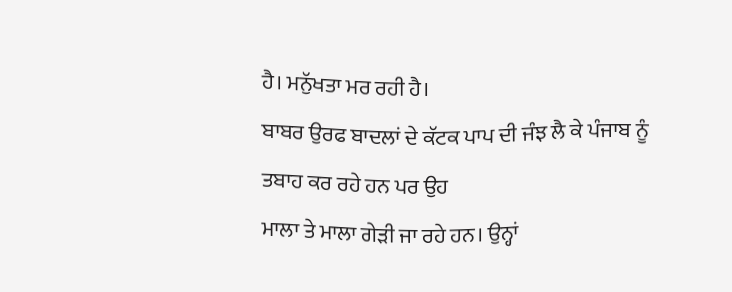ਹੈ। ਮਨੁੱਖਤਾ ਮਰ ਰਹੀ ਹੈ।
ਬਾਬਰ ਉਰਫ ਬਾਦਲਾਂ ਦੇ ਕੱਟਕ ਪਾਪ ਦੀ ਜੰਝ ਲੈ ਕੇ ਪੰਜਾਬ ਨੂੰ ਤਬਾਹ ਕਰ ਰਹੇ ਹਨ ਪਰ ਉਹ
ਮਾਲਾ ਤੇ ਮਾਲਾ ਗੇੜੀ ਜਾ ਰਹੇ ਹਨ। ਉਨ੍ਹਾਂ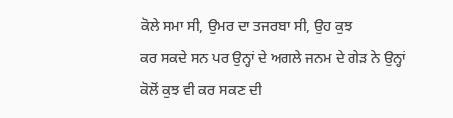ਕੋਲੇ ਸਮਾ ਸੀ, ਉਮਰ ਦਾ ਤਜਰਬਾ ਸੀ, ਉਹ ਕੁਝ
ਕਰ ਸਕਦੇ ਸਨ ਪਰ ਉਨ੍ਹਾਂ ਦੇ ਅਗਲੇ ਜਨਮ ਦੇ ਗੇੜ ਨੇ ਉਨ੍ਹਾਂ ਕੋਲੋਂ ਕੁਝ ਵੀ ਕਰ ਸਕਣ ਦੀ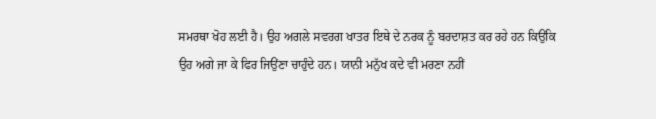ਸਮਰਥਾ ਖੋਹ ਲਈ ਹੈ। ਉਹ ਅਗਲੇ ਸਵਰਗ ਖਾਤਰ ਇਥੇ ਦੇ ਨਰਕ ਨੂੰ ਬਰਦਾਸ਼ਤ ਕਰ ਰਹੇ ਹਨ ਕਿਉਂਕਿ
ਉਹ ਅਗੇ ਜਾ ਕੇ ਫਿਰ ਜਿਉਂਣਾ ਚਾਹੁੰਦੇ ਹਨ। ਯਾਨੀ ਮਨੁੱਖ ਕਦੇ ਵੀ ਮਰਣਾ ਨਹੀਂ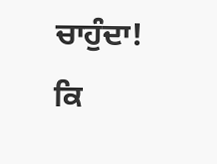ਚਾਹੁੰਦਾ!
ਕਿ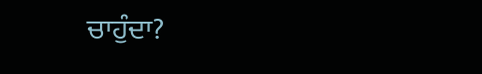ਚਾਹੁੰਦਾ?